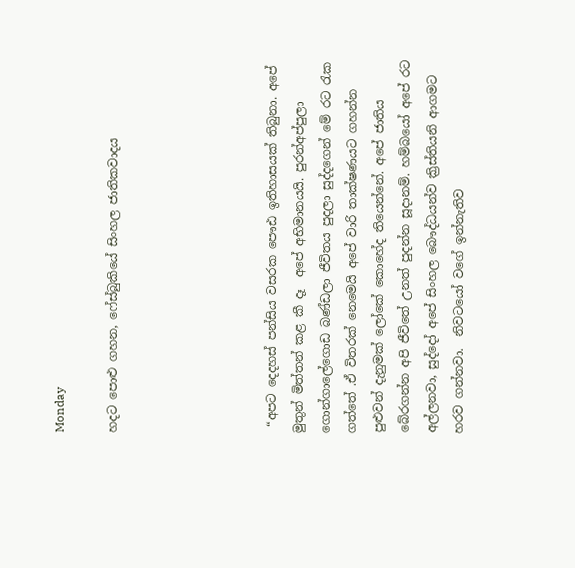Monday

හදට පොළු ගහන, ෆේස්බුකියේ සිංහල ජාතිකවාදය





 “අපට දෙදහස් පන්සිය වසරක පෞඪ ඉතිහාසයක් තිබුනා. අපේ මුතුන් මිත්තන් කළ කී දෑ  අපේ අභිමානයයි. පුරන්අප්පුලා ගොන්ගාලේගොඩ බණ්ඩලා‍ ජීවිතය පුදලා සුද්දගෙන් මේ රට රැක ගත්තේ .ඒ විතරක් නෙමෙයි අපේ වාරි තාක්ෂණයට ගහන්න පුළුවන් දැනුමක් ලෝකේ කොහේද තියෙන්නේ. අපේ ජාතිය බේරගන්න අපි ජීවිතේ උනත් පුදන්න සූදානම්. හම්බයෝ අපේ රට අල්ලනවා, සුද්දෝ අපේ සිංහල බෞද්ධයන්ව ක්‍රිස්තියනි ආගමට හරව ගන්නවා.  නිවටයෝ වගේ ඉන්නැතිව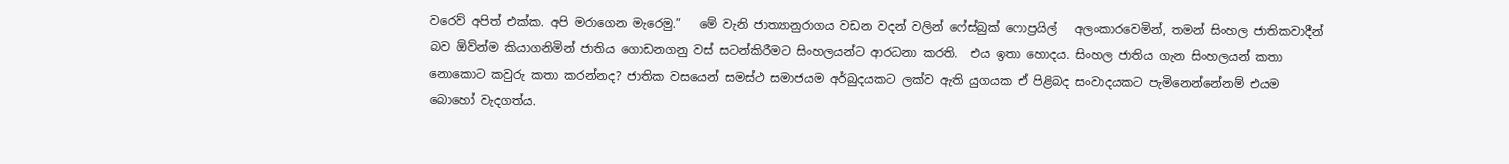වරෙව් අපිත් එක්ක. අපි මරාගෙන මැරෙමු.”   මේ වැනි ජාත්‍යානුරාගය වඩන වදන් වලින් ෆේස්බුක් ෆොප්‍රයිල්   අලංකාරවෙමින්, තමන් සිංහල ජාතිකවාදීන් බව ඕව්න්ම කියාගනිමින් ජාතිය ගොඩනගනු වස් සටන්කිරීමට සිංහලයන්ට ආරධනා කරති.  එය ඉතා හොදය. සිංහල ජාතිය ගැන සිංහලයන් කතා නොකොට කවුරු කතා කරන්නද? ජාතික වසයෙන් සමස්ථ සමාජයම අර්බුදයකට ලක්ව ඇති යුගයක ඒ පිළිබද සංවාදයකට පැමිනෙන්නේනම් එයම බොහෝ වැදගත්ය.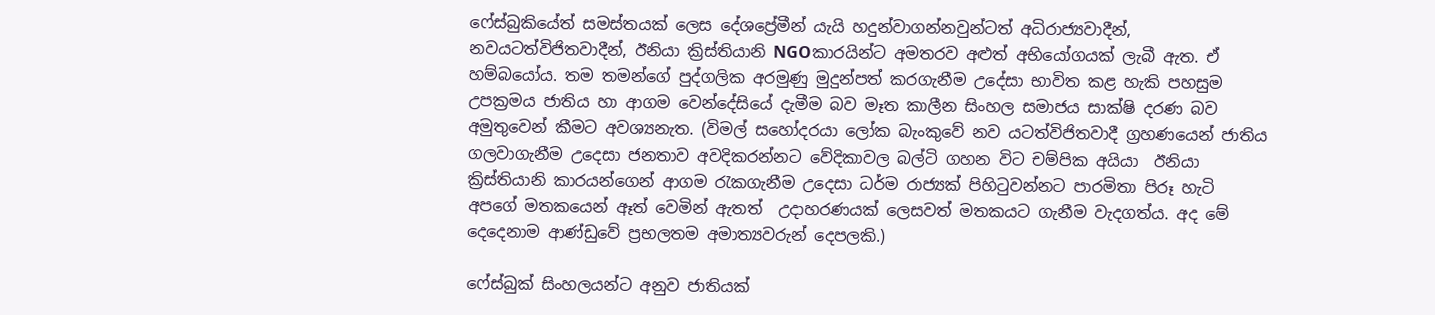ෆේස්බුකියේත් සමස්තයක් ලෙස දේශප්‍රේමීන් යැයි හදුන්වාගන්නවුන්ටත් අධිරාජ්‍යවාදීන්, නවයටත්විජිතවාදීන්, ඊනියා ක්‍රිස්තියානි NGOකාරයින්ට අමතරව අළුත් අභියෝගයක් ලැබී ඇත. ඒ හම්බයෝය. තම තමන්ගේ පුද්ගලික අරමුණු මුදුන්පත් කරගැනීම උදේසා භාවිත කළ හැකි පහසුම උපක්‍රමය ජාතිය හා ආගම වෙන්දේසියේ දැමීම බව මෑත කාලීන සිංහල සමාජය සාක්ෂි දරණ බව අමුතුවෙන් කීමට අවශ්‍යනැත. (විමල් සහෝදරයා ලෝක බැංකුවේ නව යටත්විජිතවාදී ග්‍රහණයෙන් ජාතිය ගලවාගැනීම උදෙසා ජනතාව අවදිකරන්නට වේදිකාවල බල්ටි ගහන විට චම්පික අයියා  ඊනියා ක්‍රිස්තියානි කාරයන්ගෙන් ආගම රැකගැනීම උදෙසා ධර්ම රාජ්‍යක් පිහිටුවන්නට පාරමිතා පිරූ හැටි අපගේ මතකයෙන් ඈත් වෙමින් ඇතත්  උදාහරණයක් ලෙසවත් මතකයට ගැනීම වැදගත්ය. අද මේ දෙදෙනාම ආණ්ඩුවේ ප්‍රභලතම අමාත්‍යවරුන් දෙපලකි.)

ෆේස්බුක් සිංහලයන්ට අනුව ජාතියක්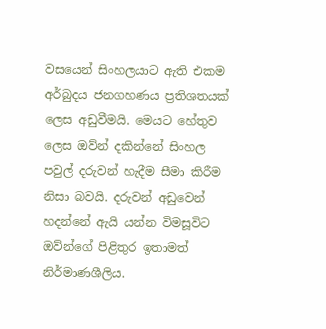වසයෙන් සිංහලයාට ඇති එකම අර්බුදය ජනගහණය ප්‍රතිශතයක් ලෙස අඩුවීමයි. මෙයට හේතුව ලෙස ඔව්න් දකින්නේ සිංහල පවුල් දරුවන් හැදීම සීමා කිරීම නිසා බවයි. දරුවන් අඩුවෙන් හදන්නේ ඇයි යන්න විමසූවිට ඔව්න්ගේ පිළිතුර ඉතාමත් නිර්මාණශීලිය.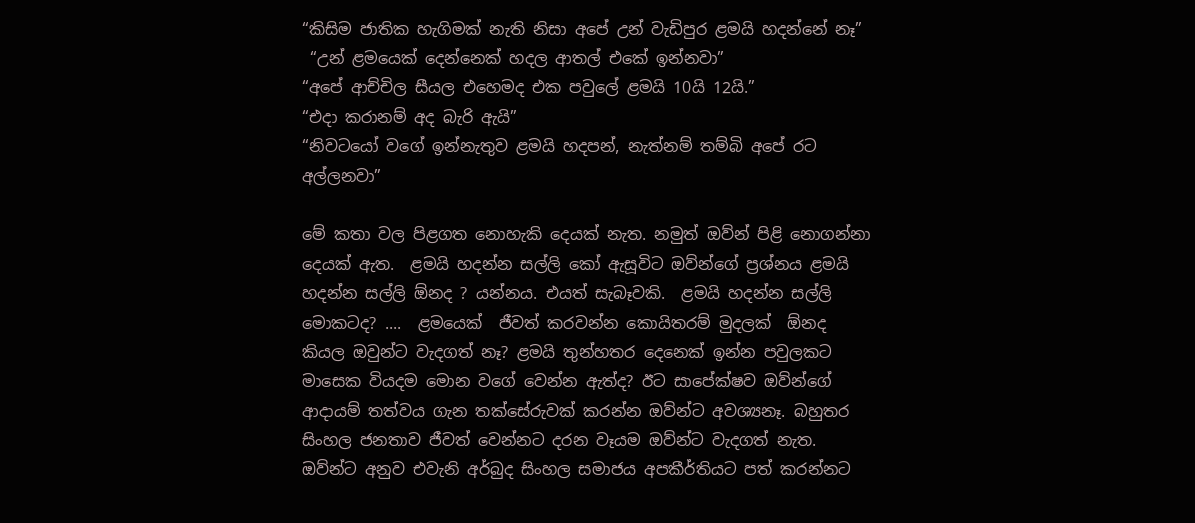“කිසිම ජාතික හැගිමක් නැති නිසා අපේ උන් වැඩිපුර ළමයි හදන්නේ නෑ”
 “උන් ළමයෙක් දෙන්නෙක් හදල ආතල් එකේ ඉන්නවා”
“අපේ ආච්චිල සීයල එහෙමද එක පවුලේ ළමයි 10යි 12යි.”
“එදා කරානම් අද බැරි ඇයි”
“නිවටයෝ වගේ ඉන්නැතුව ළමයි හදපන්, නැත්නම් තම්බි අපේ රට අල්ලනවා”

මේ කතා වල පිළගත නොහැකි දෙයක් නැත. නමුත් ඔව්න් පිළි නොගන්නා දෙයක් ඇත.  ළමයි හදන්න සල්ලි කෝ ඇසූවිට ඔව්න්ගේ ප්‍රශ්නය ළමයි හදන්න සල්ලි ඕනද ? යන්නය. එයත් සැබෑවකි.  ළමයි හදන්න සල්ලි මොකටද? ....  ළමයෙක්  ජීවත් කරවන්න කොයිතරම් මුදලක්  ඕනද කියල ඔවුන්ට වැදගත් නෑ? ළමයි තුන්හතර දෙනෙක් ඉන්න පවුලකට මාසෙක වියදම මොන වගේ වෙන්න ඇත්ද? ඊට සාපේක්ෂව ඔව්න්ගේ ආදායම් තත්වය ගැන තක්සේරුවක් කරන්න ඔව්න්ට අවශ්‍යනෑ. බහුතර සිංහල ජනතාව ජීවත් වෙන්නට දරන වෑයම ඔව්න්ට වැදගත් නැත. ඔව්න්ට අනුව එවැනි අර්බුද සිංහල සමාජය අපකීර්තියට පත් කරන්නට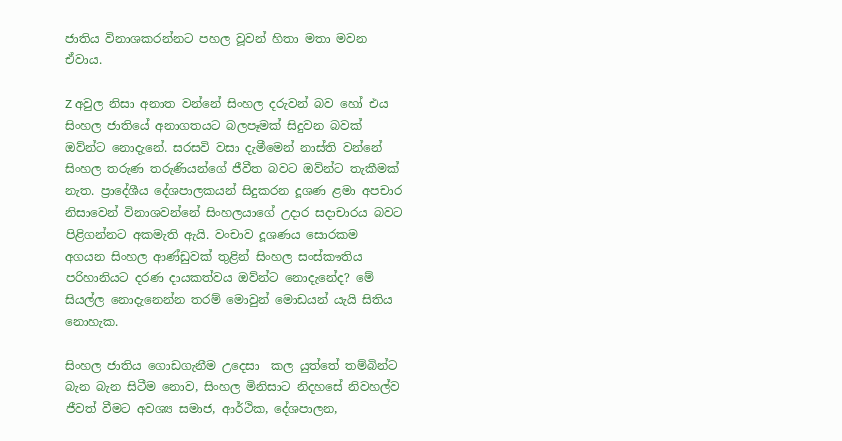ජාතිය විනාශකරන්නට පහල වූවන් හිතා මතා මවන ඒවාය.

Z අවුල නිසා අනාත වන්නේ සිංහල දරුවන් බව හෝ එය සිංහල ජාතියේ අනාගතයට බලපෑමක් සිදුවන බවක් ඔව්න්ට නොදැනේ. සරසවි වසා දැමීමෙන් නාස්ති වන්නේ සිංහල තරුණ තරුණියන්ගේ ජීවීත බවට ඔව්න්ට තැකීමක් නැත. ප්‍රාදේශීය දේශපාලකයන් සිදුකරන දූශණ ළමා අපචාර නිසාවෙන් විනාශවන්නේ සිංහලයාගේ උදාර සදාචාරය බවට පිළිගන්නට අකමැති ඇයි. වංචාව දූශණය සොරකම අගයන සිංහල ආණ්ඩුවක් තුළින් සිංහල සංස්කෟතිය පරිහානියට දරණ දායකත්වය ඔව්න්ට නොදැනේද? මේ සියල්ල නොදැනෙන්න තරම් මොවුන් මොඩයන් යැයි සිතිය නොහැක.

සිංහල ජාතිය ගොඩගැනීම උදෙසා  කල යුත්තේ තම්බින්ට බැන බැන සිටීම නොව, සිංහල මිනිසාට නිදහසේ නිවහල්ව ජීවත් වීමට අවශ්‍ය සමාජ, ආර්ථික, දේශපාලන,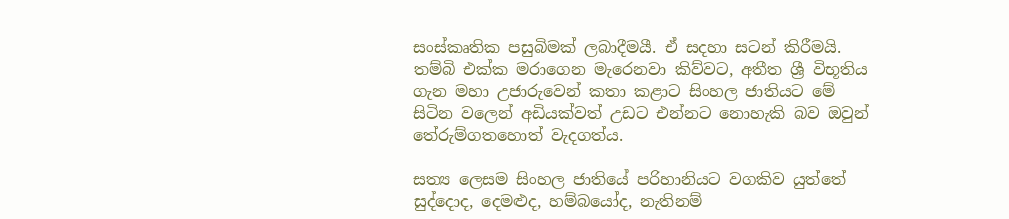සංස්කෘතික පසුබිමක් ලබාදීමයී. ඒ සදහා සටන් කිරීමයි. තම්බි එක්ක මරාගෙන මැරෙනවා කිව්වට, අතීත ශ්‍රී විභූතිය ගැන මහා උජාරුවෙන් කතා කළාට සිංහල ජාතියට මේ සිටින වලෙන් අඩියක්වත් උඩට එන්නට නොහැකි බව ඔවුන් තේරුම්ගතහොත් වැදගත්ය.

සත්‍ය ලෙසම සිංහල ජාතියේ පරිහානියට වගකිව යුත්තේ සුද්දොද, දෙමළුද, හම්බයෝද, නැතිනම්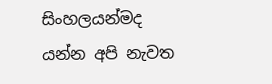සිංහලයන්මද යන්න අපි නැවත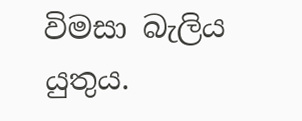විමසා බැලිය යුතුය.